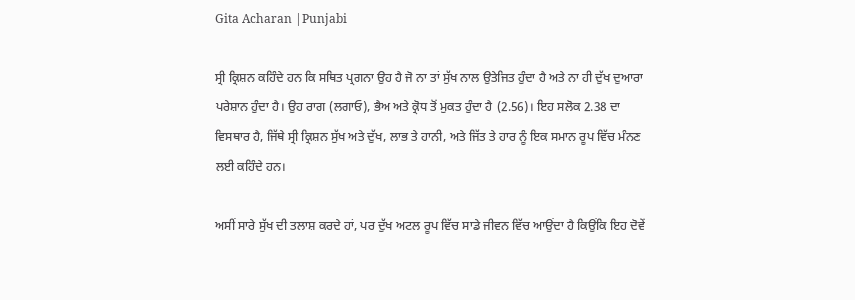Gita Acharan |Punjabi

ਸ੍ਰੀ ਕ੍ਰਿਸ਼ਨ ਕਹਿੰਦੇ ਹਨ ਕਿ ਸਥਿਤ ਪ੍ਰਗਨਾ ਉਹ ਹੈ ਜੋ ਨਾ ਤਾਂ ਸੁੱਖ ਨਾਲ ਉਤੇਜਿਤ ਹੁੰਦਾ ਹੈ ਅਤੇ ਨਾ ਹੀ ਦੁੱਖ ਦੁਆਰਾ ਪਰੇਸ਼ਾਨ ਹੁੰਦਾ ਹੈ। ਉਹ ਰਾਗ (ਲਗਾਓ), ਭੈਅ ਅਤੇ ਕ੍ਰੋਧ ਤੋਂ ਮੁਕਤ ਹੁੰਦਾ ਹੈ (2.56)। ਇਹ ਸਲੋਕ 2.38 ਦਾ ਵਿਸਥਾਰ ਹੈ, ਜਿੱਥੇ ਸ੍ਰੀ ਕ੍ਰਿਸ਼ਨ ਸੁੱਖ ਅਤੇ ਦੁੱਖ, ਲਾਭ ਤੇ ਹਾਨੀ, ਅਤੇ ਜਿੱਤ ਤੇ ਹਾਰ ਨੂੰ ਇਕ ਸਮਾਨ ਰੂਪ ਵਿੱਚ ਮੰਨਣ ਲਈ ਕਹਿੰਦੇ ਹਨ।

ਅਸੀਂ ਸਾਰੇ ਸੁੱਖ ਦੀ ਤਲਾਸ਼ ਕਰਦੇ ਹਾਂ, ਪਰ ਦੁੱਖ ਅਟਲ ਰੂਪ ਵਿੱਚ ਸਾਡੇ ਜੀਵਨ ਵਿੱਚ ਆਉਂਦਾ ਹੈ ਕਿਉਂਕਿ ਇਹ ਦੋਵੇਂ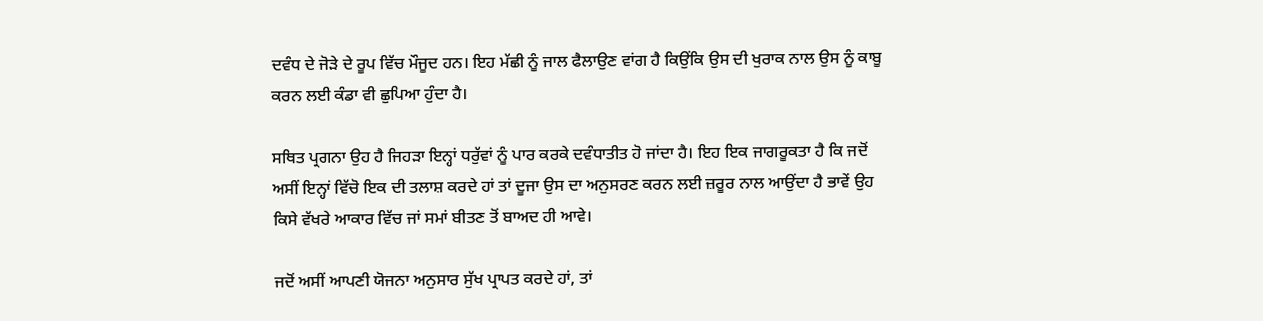ਦਵੰਧ ਦੇ ਜੋੜੇ ਦੇ ਰੂਪ ਵਿੱਚ ਮੌਜੂਦ ਹਨ। ਇਹ ਮੱਛੀ ਨੂੰ ਜਾਲ ਫੈਲਾਉਣ ਵਾਂਗ ਹੈ ਕਿਉਂਕਿ ਉਸ ਦੀ ਖੁਰਾਕ ਨਾਲ ਉਸ ਨੂੰ ਕਾਬੂ ਕਰਨ ਲਈ ਕੰਡਾ ਵੀ ਛੁਪਿਆ ਹੁੰਦਾ ਹੈ।

ਸਥਿਤ ਪ੍ਰਗਨਾ ਉਹ ਹੈ ਜਿਹੜਾ ਇਨ੍ਹਾਂ ਧਰੁੱਵਾਂ ਨੂੰ ਪਾਰ ਕਰਕੇ ਦਵੰਧਾਤੀਤ ਹੋ ਜਾਂਦਾ ਹੈ। ਇਹ ਇਕ ਜਾਗਰੂਕਤਾ ਹੈ ਕਿ ਜਦੋਂ ਅਸੀਂ ਇਨ੍ਹਾਂ ਵਿੱਚੋ ਇਕ ਦੀ ਤਲਾਸ਼ ਕਰਦੇ ਹਾਂ ਤਾਂ ਦੂਜਾ ਉਸ ਦਾ ਅਨੁਸਰਣ ਕਰਨ ਲਈ ਜ਼ਰੂਰ ਨਾਲ ਆਉਂਦਾ ਹੈ ਭਾਵੇਂ ਉਹ ਕਿਸੇ ਵੱਖਰੇ ਆਕਾਰ ਵਿੱਚ ਜਾਂ ਸਮਾਂ ਬੀਤਣ ਤੋਂ ਬਾਅਦ ਹੀ ਆਵੇ।

ਜਦੋਂ ਅਸੀਂ ਆਪਣੀ ਯੋਜਨਾ ਅਨੁਸਾਰ ਸੁੱਖ ਪ੍ਰਾਪਤ ਕਰਦੇ ਹਾਂ, ਤਾਂ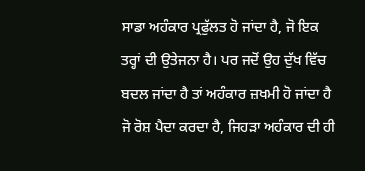ਸਾਡਾ ਅਹੰਕਾਰ ਪ੍ਰਫੁੱਲਤ ਹੋ ਜਾਂਦਾ ਹੈ, ਜੋ ਇਕ ਤਰ੍ਹਾਂ ਦੀ ਉਤੇਜਨਾ ਹੈ। ਪਰ ਜਦੋਂ ਉਹ ਦੁੱਖ ਵਿੱਚ ਬਦਲ ਜਾਂਦਾ ਹੈ ਤਾਂ ਅਹੰਕਾਰ ਜ਼ਖਮੀ ਹੋ ਜਾਂਦਾ ਹੈ ਜੋ ਰੋਸ਼ ਪੈਦਾ ਕਰਦਾ ਹੈ, ਜਿਹੜਾ ਅਹੰਕਾਰ ਦੀ ਹੀ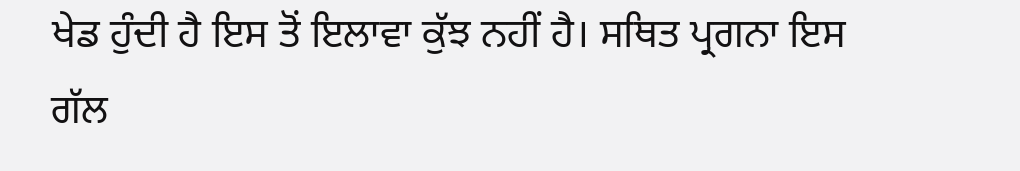ਖੇਡ ਹੁੰਦੀ ਹੈ ਇਸ ਤੋਂ ਇਲਾਵਾ ਕੁੱਝ ਨਹੀਂ ਹੈ। ਸਥਿਤ ਪ੍ਰਗਨਾ ਇਸ ਗੱਲ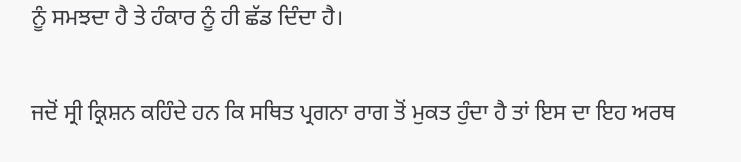ਨੂੰ ਸਮਝਦਾ ਹੈ ਤੇ ਹੰਕਾਰ ਨੂੰ ਹੀ ਛੱਡ ਦਿੰਦਾ ਹੈ।

ਜਦੋਂ ਸ੍ਰੀ ਕ੍ਰਿਸ਼ਨ ਕਹਿੰਦੇ ਹਨ ਕਿ ਸਥਿਤ ਪ੍ਰਗਨਾ ਰਾਗ ਤੋਂ ਮੁਕਤ ਹੁੰਦਾ ਹੈ ਤਾਂ ਇਸ ਦਾ ਇਹ ਅਰਥ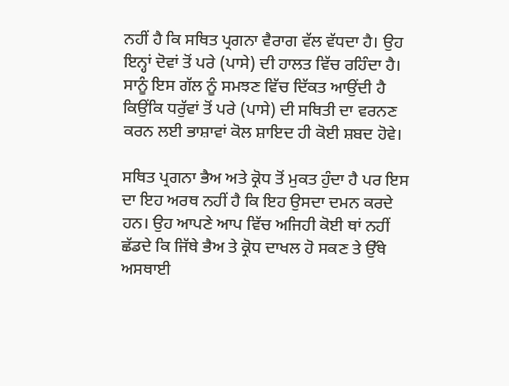ਨਹੀਂ ਹੈ ਕਿ ਸਥਿਤ ਪ੍ਰਗਨਾ ਵੈਰਾਗ ਵੱਲ ਵੱਧਦਾ ਹੈ। ਉਹ ਇਨ੍ਹਾਂ ਦੋਵਾਂ ਤੋਂ ਪਰੇ (ਪਾਸੇ) ਦੀ ਹਾਲਤ ਵਿੱਚ ਰਹਿੰਦਾ ਹੈ। ਸਾਨੂੰ ਇਸ ਗੱਲ ਨੂੰ ਸਮਝਣ ਵਿੱਚ ਦਿੱਕਤ ਆਉਂਦੀ ਹੈ ਕਿਉਂਕਿ ਧਰੁੱਵਾਂ ਤੋਂ ਪਰੇ (ਪਾਸੇ) ਦੀ ਸਥਿਤੀ ਦਾ ਵਰਨਣ ਕਰਨ ਲਈ ਭਾਸ਼ਾਵਾਂ ਕੋਲ ਸ਼ਾਇਦ ਹੀ ਕੋਈ ਸ਼ਬਦ ਹੋਵੇ।

ਸਥਿਤ ਪ੍ਰਗਨਾ ਭੈਅ ਅਤੇ ਕ੍ਰੋਧ ਤੋਂ ਮੁਕਤ ਹੁੰਦਾ ਹੈ ਪਰ ਇਸ ਦਾ ਇਹ ਅਰਥ ਨਹੀਂ ਹੈ ਕਿ ਇਹ ਉਸਦਾ ਦਮਨ ਕਰਦੇ ਹਨ। ਉਹ ਆਪਣੇ ਆਪ ਵਿੱਚ ਅਜਿਹੀ ਕੋਈ ਥਾਂ ਨਹੀਂ ਛੱਡਦੇ ਕਿ ਜਿੱਥੇ ਭੈਅ ਤੇ ਕ੍ਰੋਧ ਦਾਖਲ ਹੋ ਸਕਣ ਤੇ ਉੱਥੇ ਅਸਥਾਈ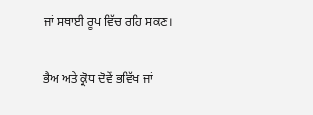ਜਾਂ ਸਥਾਈ ਰੂਪ ਵਿੱਚ ਰਹਿ ਸਕਣ।

ਭੈਅ ਅਤੇ ਕ੍ਰੋਧ ਦੋਵੇਂ ਭਵਿੱਖ ਜਾਂ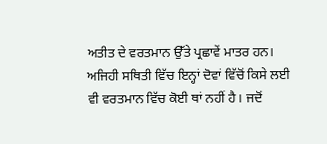ਅਤੀਤ ਦੇ ਵਰਤਮਾਨ ਉੱਤੇ ਪ੍ਰਛਾਵੇਂ ਮਾਤਰ ਹਨ। ਅਜਿਹੀ ਸਥਿਤੀ ਵਿੱਚ ਇਨ੍ਹਾਂ ਦੋਵਾਂ ਵਿੱਚੋਂ ਕਿਸੇ ਲਈ ਵੀ ਵਰਤਮਾਨ ਵਿੱਚ ਕੋਈ ਥਾਂ ਨਹੀਂ ਹੈ। ਜਦੋਂ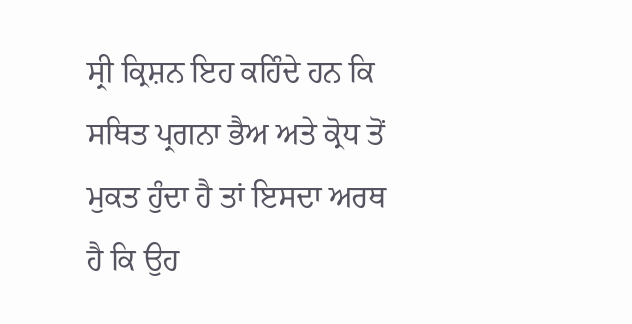ਸ੍ਰੀ ਕ੍ਰਿਸ਼ਨ ਇਹ ਕਹਿੰਦੇ ਹਨ ਕਿ ਸਥਿਤ ਪ੍ਰਗਨਾ ਭੈਅ ਅਤੇ ਕ੍ਰੋਧ ਤੋਂ ਮੁਕਤ ਹੁੰਦਾ ਹੈ ਤਾਂ ਇਸਦਾ ਅਰਥ ਹੈ ਕਿ ਉਹ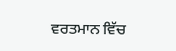ਵਰਤਮਾਨ ਵਿੱਚ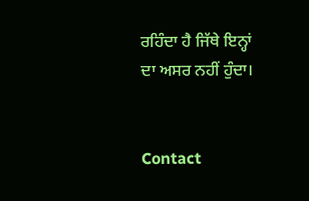ਰਹਿੰਦਾ ਹੈ ਜਿੱਥੇ ਇਨ੍ਹਾਂ ਦਾ ਅਸਰ ਨਹੀਂ ਹੁੰਦਾ।


Contact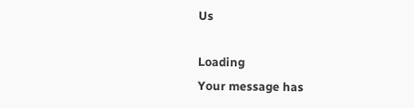Us

Loading
Your message has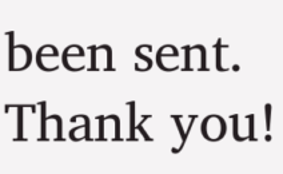been sent. Thank you!